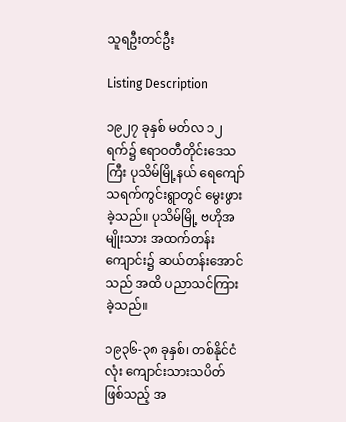သူရဦးတင်ဦး

Listing Description

၁၉၂၇ ခုနှစ် မတ်လ ၁၂ ရက်၌ ဧရာဝတီတိုင်းဒေသကြီး ပုသိမ်မြို့နယ် ရေကျော်သရက်ကွင်းရွာတွင် မွေးဖွားခဲ့သည်။ ပုသိမ်မြို့ ဗဟိုအမျိုးသား အထက်တန်းကျောင်း၌ ဆယ်တန်းအောင်သည် အထိ ပညာသင်ကြားခဲ့သည်။

၁၉၃၆-၃၈ ခုနှစ်၊ တစ်နိုင်ငံလုံး ကျောင်းသားသပိတ် ဖြစ်သည့် အ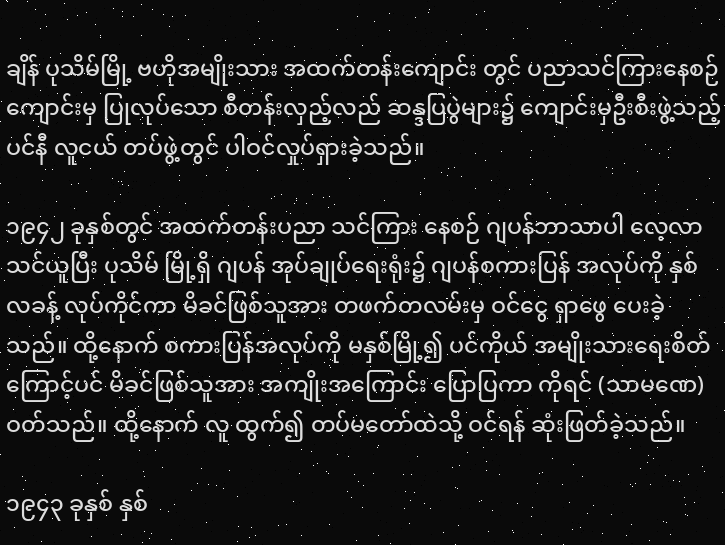ချိန် ပုသိမ်မြို့ ဗဟိုအမျိုးသား အထက်တန်းကျောင်း တွင် ပညာသင်ကြားနေစဉ် ကျောင်းမှ ပြုလုပ်သော စီတန်းလှည့်လည် ဆန္ဒပြပွဲများ၌ ကျောင်းမှဦးစီးဖွဲ့သည့် ပင်နီ လူငယ် တပ်ဖွဲ့တွင် ပါဝင်လှုပ်ရှားခဲ့သည်။

၁၉၄၂ ခုနှစ်တွင် အထက်တန်းပညာ သင်ကြား နေစဉ် ဂျပန်ဘာသာပါ လေ့လာသင်ယူပြီး ပုသိမ် မြို့ရှိ ဂျပန် အုပ်ချုပ်ရေးရုံး၌ ဂျပန်စကားပြန် အလုပ်ကို နှစ်လခန့် လုပ်ကိုင်ကာ မိခင်ဖြစ်သူအား တဖက်တလမ်းမှ ဝင်ငွေ ရှာဖွေ ပေးခဲ့သည်။ ထို့နောက် စကားပြန်အလုပ်ကို မနှစ်မြို့၍ ပင်ကိုယ် အမျိုးသားရေးစိတ်ကြောင့်ပင် မိခင်ဖြစ်သူအား အကျိုးအကြောင်း ပြောပြကာ ကိုရင် (သာမဏေ) ဝတ်သည်။ ထို့နောက် လူ ထွက်၍ တပ်မတော်ထဲသို့ ဝင်ရန် ဆုံးဖြတ်ခဲ့သည်။

၁၉၄၃ ခုနှစ် နှစ်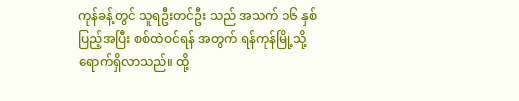ကုန်ခန့်တွင် သူရဦးတင်ဦး သည် အသက် ၁၆ နှစ် ပြည့်အပြီး စစ်ထဲဝင်ရန် အတွက် ရန်ကုန်မြို့သို့ ရောက်ရှိလာသည်။ ထို့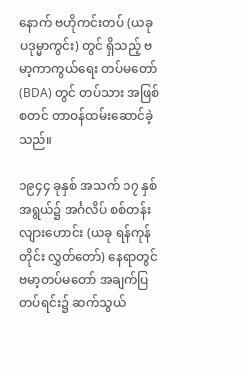နောက် ဗဟိုကင်းတပ် (ယခု ပဒုမ္မာကွင်း) တွင် ရှိသည့် ဗမာ့ကာကွယ်ရေး တပ်မတော် (BDA) တွင် တပ်သား အဖြစ် စတင် တာဝန်ထမ်းဆောင်ခဲ့သည်။

၁၉၄၄ ခုနှစ် အသက် ၁၇ နှစ် အရွယ်၌ အင်္ဂလိပ် စစ်တန်းလျားဟောင်း (ယခု ရန်ကုန်တိုင်း လွှတ်တော်) နေရာတွင် ဗမာ့တပ်မတော် အချက်ပြတပ်ရင်း၌ ဆက်သွယ်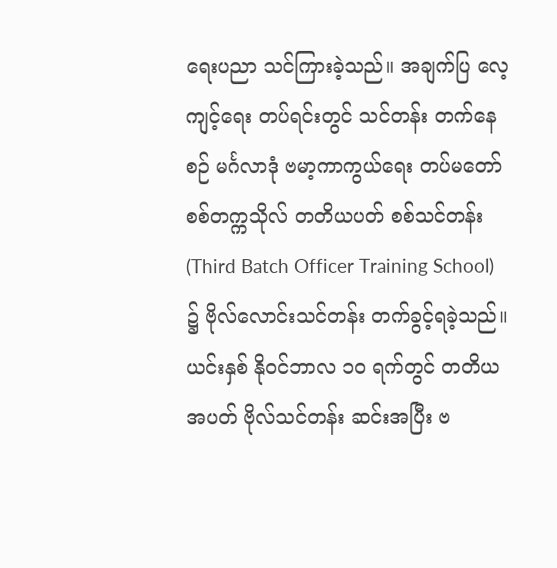ရေးပညာ သင်ကြားခဲ့သည်။ အချက်ပြ လေ့ကျင့်ရေး တပ်ရင်းတွင် သင်တန်း တက်နေစဉ် မင်္ဂလာဒုံ ဗမာ့ကာကွယ်ရေး တပ်မတော် စစ်တက္ကသိုလ် တတိယပတ် စစ်သင်တန်း (Third Batch Officer Training School) ၌ ဗိုလ်လောင်းသင်တန်း တက်ခွင့်ရခဲ့သည်။ ယင်းနှစ် နိုဝင်ဘာလ ၁၀ ရက်တွင် တတိယအပတ် ဗိုလ်သင်တန်း ဆင်းအပြီး ဗ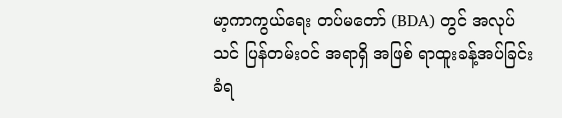မာ့ကာကွယ်ရေး တပ်မတော် (BDA) တွင် အလုပ်သင် ပြန်တမ်းဝင် အရာရှိ အဖြစ် ရာထူးခန့်အပ်ခြင်း ခံရ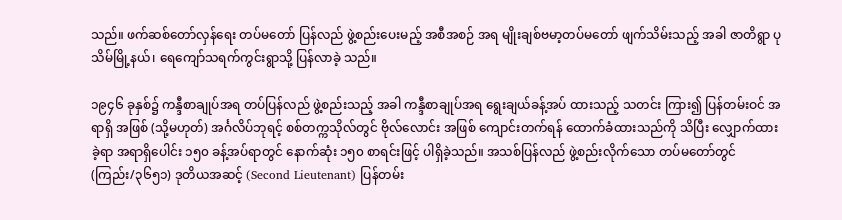သည်။ ဖက်ဆစ်တော်လှန်ရေး တပ်မတော် ပြန်လည် ဖွဲ့စည်းပေးမည့် အစီအစဉ် အရ မျိုးချစ်ဗမာ့တပ်မတော် ဖျက်သိမ်းသည့် အခါ ဇာတိရွာ ပုသိမ်မြို့နယ်၊ ရေကျော်သရက်ကွင်းရွာသို့ ပြန်လာခဲ့ သည်။

၁၉၄၆ ခုနှစ်၌ ကန္ဒီစာချုပ်အရ တပ်ပြန်လည် ဖွဲ့စည်းသည့် အခါ ကန္ဒီစာချုပ်အရ ရွေးချယ်ခန့်အပ် ထားသည့် သတင်း ကြား၍ ပြန်တမ်းဝင် အရာရှိ အဖြစ် (သို့မဟုတ်) အင်္ဂလိပ်ဘုရင့် စစ်တက္ကသိုလ်တွင် ဗိုလ်လောင်း အဖြစ် ကျောင်းတက်ရန် ထောက်ခံထားသည်ကို သိပြီး လျှောက်ထားခဲ့ရာ အရာရှိပေါင်း ၁၅၀ ခန့်အပ်ရာတွင် နောက်ဆုံး ၁၅၀ စာရင်းဖြင့် ပါရှိခဲ့သည်။ အသစ်ပြန်လည် ဖွဲ့စည်းလိုက်သော တပ်မတော်တွင် (ကြည်း/၃၆၅၁) ဒုတိယအဆင့် (Second Lieutenant) ပြန်တမ်း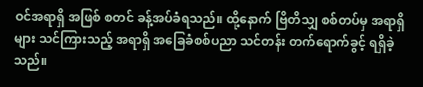ဝင်အရာရှိ အဖြစ် စတင် ခန့်အပ်ခံရသည်။ ထို့နောက် ဗြိတိသျှ စစ်တပ်မှ အရာရှိများ သင်ကြားသည့် အရာရှိ အခြေခံစစ်ပညာ သင်တန်း တက်ရောက်ခွင့် ရရှိခဲ့သည်။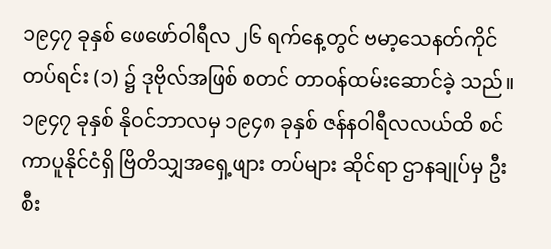၁၉၄၇ ခုနှစ် ဖေဖော်ဝါရီလ ၂၆ ရက်နေ့တွင် ဗမာ့သေနတ်ကိုင်တပ်ရင်း (၁) ၌ ဒုဗိုလ်အဖြစ် စတင် တာဝန်ထမ်းဆောင်ခဲ့ သည်။ ၁၉၄၇ ခုနှစ် နိုဝင်ဘာလမှ ၁၉၄၈ ခုနှစ် ဇန်နဝါရီလလယ်ထိ စင်ကာပူနိုင်ငံရှိ ဗြိတိသျှအရှေ့ဖျား တပ်များ ဆိုင်ရာ ဌာနချုပ်မှ ဦးစီး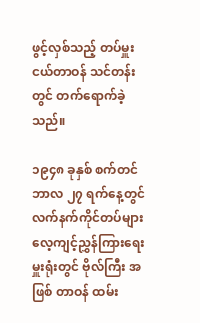ဖွင့်လှစ်သည့် တပ်မှူး ငယ်တာဝန် သင်တန်းတွင် တက်ရောက်ခဲ့သည်။

၁၉၄၈ ခုနှစ် စက်တင်ဘာလ ၂၇ ရက်နေ့တွင် လက်နက်ကိုင်တပ်များ လေ့ကျင့်ညွှန်ကြားရေးမှူးရုံးတွင် ဗိုလ်ကြီး အဖြစ် တာဝန် ထမ်း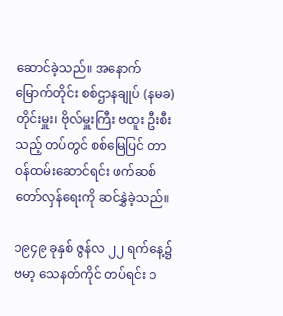ဆောင်ခဲ့သည်။ အနောက်မြောက်တိုင်း စစ်ဌာနချုပ် (နမခ) တိုင်းမှူး၊ ဗိုလ်မှူးကြီး ဗထူး ဦးစီးသည့် တပ်တွင် စစ်မြေပြင် တာဝန်ထမ်းဆောင်ရင်း ဖက်ဆစ်တော်လှန်ရေးကို ဆင်နွှဲခဲ့သည်။

၁၉၄၉ ခုနှစ် ဇွန်လ ၂၂ ရက်နေ့၌ ဗမာ့ သေနတ်ကိုင် တပ်ရင်း ၁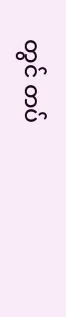တွင် တပ်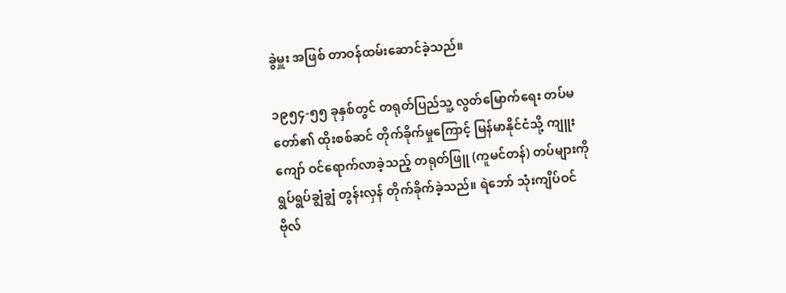ခွဲမှူး အဖြစ် တာဝန်ထမ်းဆောင်ခဲ့သည်။

၁၉၅၄-၅၅ ခုနှစ်တွင် တရုတ်ပြည်သူ့ လွတ်မြောက်ရေး တပ်မတော်၏ ထိုးစစ်ဆင် တိုက်ခိုက်မှုကြောင့် မြန်မာနိုင်ငံသို့ ကျူးကျော် ဝင်ရောက်လာခဲ့သည့် တရုတ်ဖြူ (ကူမင်တန်) တပ်များကို ရွပ်ရွပ်ချွံချွံ တွန်းလှန် တိုက်ခိုက်ခဲ့သည်။ ရဲဘော် သုံးကျိပ်ဝင် ဗိုလ်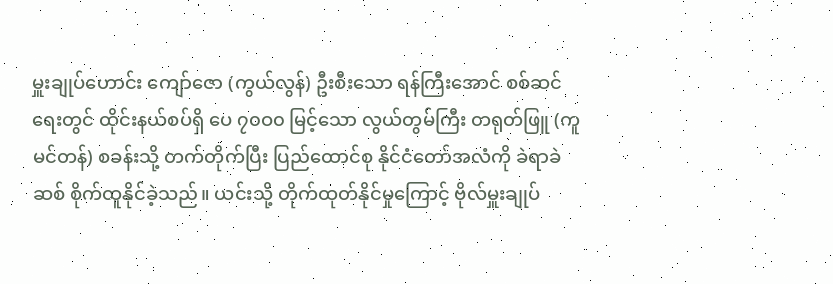မှူးချုပ်ဟောင်း ကျော်ဇော (ကွယ်လွန်) ဦးစီးသော ရန်ကြီးအောင် စစ်ဆင်ရေးတွင် ထိုင်းနယ်စပ်ရှိ ပေ ၇၀ဝ၀ မြင့်သော လွယ်တွမ်ကြီး တရုတ်ဖြူ (ကူမင်တန်) စခန်းသို့ တက်တိုက်ပြီး ပြည်ထောင်စု နိုင်ငံတော်အလံကို ခဲရာခဲဆစ် စိုက်ထူနိုင်ခဲ့သည်။ ယင်းသို့ တိုက်ထုတ်နိုင်မှုကြောင့် ဗိုလ်မှူးချုပ်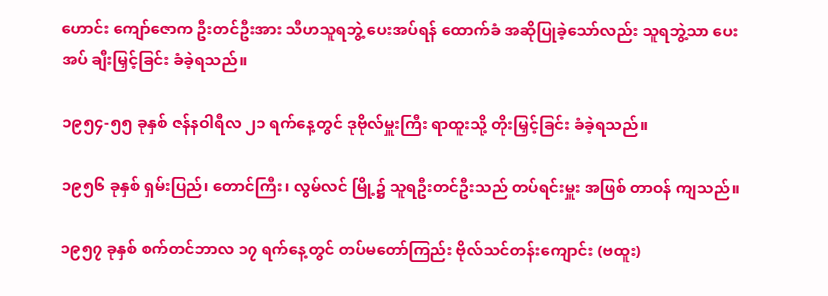ဟောင်း ကျော်ဇောက ဦးတင်ဦးအား သီဟသူရဘွဲ့ ပေးအပ်ရန် ထောက်ခံ အဆိုပြုခဲ့သော်လည်း သူရဘွဲ့သာ ပေးအပ် ချီးမြှင့်ခြင်း ခံခဲ့ရသည်။

၁၉၅၄-၅၅ ခုနှစ် ဇန်နဝါရီလ ၂၁ ရက်နေ့တွင် ဒုဗိုလ်မှူးကြီး ရာထူးသို့ တိုးမြှင့်ခြင်း ခံခဲ့ရသည်။

၁၉၅၆ ခုနှစ် ရှမ်းပြည်၊ တောင်ကြီး၊ လွမ်လင် မြို့၌ သူရဦးတင်ဦးသည် တပ်ရင်းမှူး အဖြစ် တာဝန် ကျသည်။

၁၉၅၇ ခုနှစ် စက်တင်ဘာလ ၁၇ ရက်နေ့တွင် တပ်မတော်ကြည်း ဗိုလ်သင်တန်းကျောင်း (ဗထူး)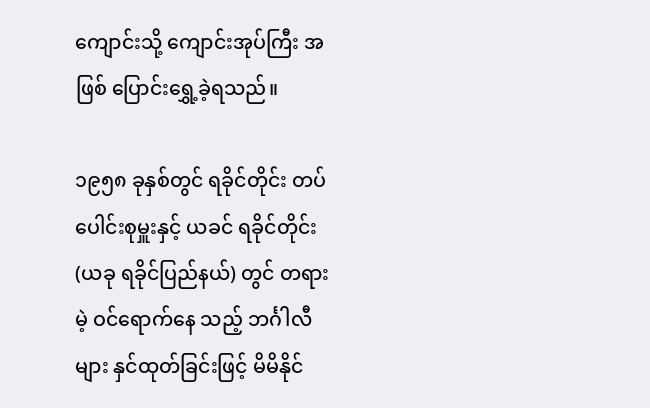ကျောင်းသို့ ကျောင်းအုပ်ကြီး အဖြစ် ပြောင်းရွှေ့ခဲ့ရသည်။

၁၉၅၈ ခုနှစ်တွင် ရခိုင်တိုင်း တပ်ပေါင်းစုမှူးနှင့် ယခင် ရခိုင်တိုင်း (ယခု ရခိုင်ပြည်နယ်) တွင် တရားမဲ့ ဝင်ရောက်နေ သည့် ဘင်္ဂါလီများ နှင်ထုတ်ခြင်းဖြင့် မိမိနိုင်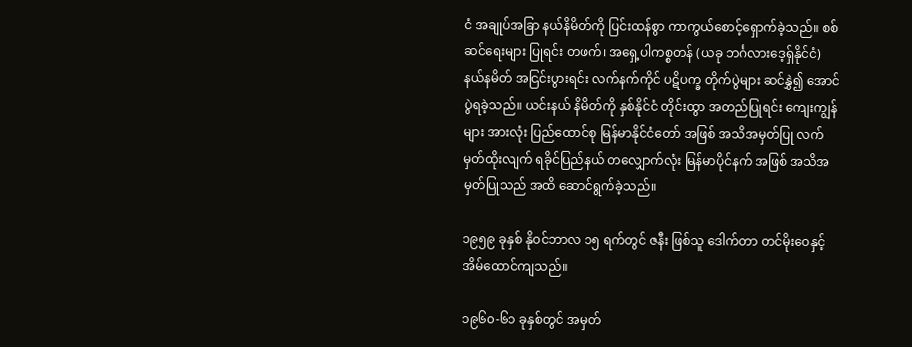ငံ အချုပ်အခြာ နယ်နိမိတ်ကို ပြင်းထန်စွာ ကာကွယ်စောင့်ရှောက်ခဲ့သည်။ စစ်ဆင်ရေးများ ပြုရင်း တဖက်၊ အရှေ့ပါကစ္စတန် (ယခု ဘင်္ဂလားဒေ့ရှ်နိုင်ငံ) နယ်နမိတ် အငြင်းပွားရင်း လက်နက်ကိုင် ပဋိပက္ခ တိုက်ပွဲများ ဆင်နွှဲ၍ အောင်ပွဲရခဲ့သည်။ ယင်းနယ် နိမိတ်ကို နှစ်နိုင်ငံ တိုင်းထွာ အတည်ပြုရင်း ကျေးကျွန်များ အားလုံး ပြည်ထောင်စု မြန်မာနိုင်ငံတော် အဖြစ် အသိအမှတ်ပြု လက်မှတ်ထိုးလျက် ရခိုင်ပြည်နယ် တလျှောက်လုံး မြန်မာပိုင်နက် အဖြစ် အသိအမှတ်ပြုသည် အထိ ဆောင်ရွက်ခဲ့သည်။

၁၉၅၉ ခုနှစ် နိုဝင်ဘာလ ၁၅ ရက်တွင် ဇနီး ဖြစ်သူ ဒေါက်တာ တင်မိုးဝေနှင့် အိမ်ထောင်ကျသည်။

၁၉၆၀-၆၁ ခုနှစ်တွင် အမှတ်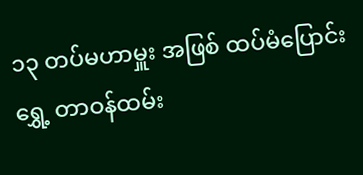၁၃ တပ်မဟာမှူး အဖြစ် ထပ်မံပြောင်းရွှေ့ တာဝန်ထမ်း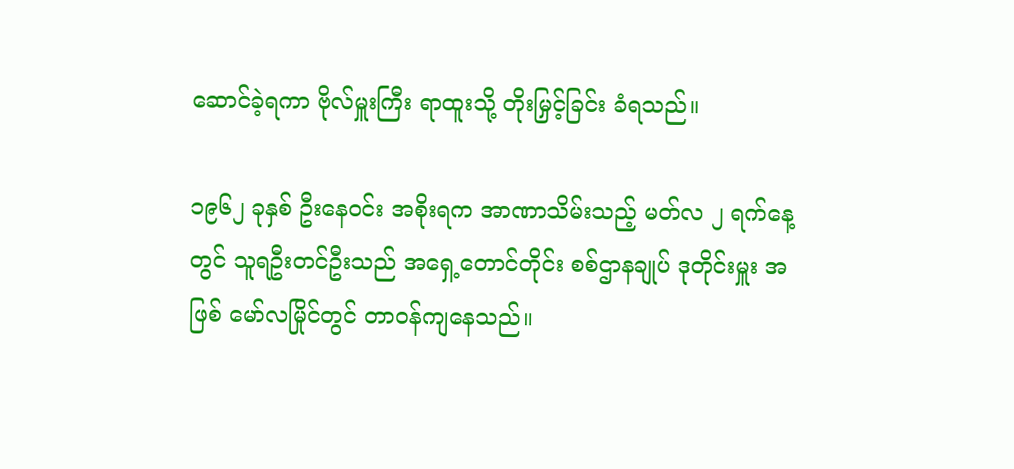ဆောင်ခဲ့ရကာ ဗိုလ်မှူးကြီး ရာထူးသို့ တိုးမြှင့်ခြင်း ခံရသည်။

၁၉၆၂ ခုနှစ် ဦးနေဝင်း အစိုးရက အာဏာသိမ်းသည့် မတ်လ ၂ ရက်နေ့တွင် သူရဦးတင်ဦးသည် အရှေ့တောင်တိုင်း စစ်ဌာနချုပ် ဒုတိုင်းမှူး အဖြစ် မော်လမြိုင်တွင် တာဝန်ကျနေသည်။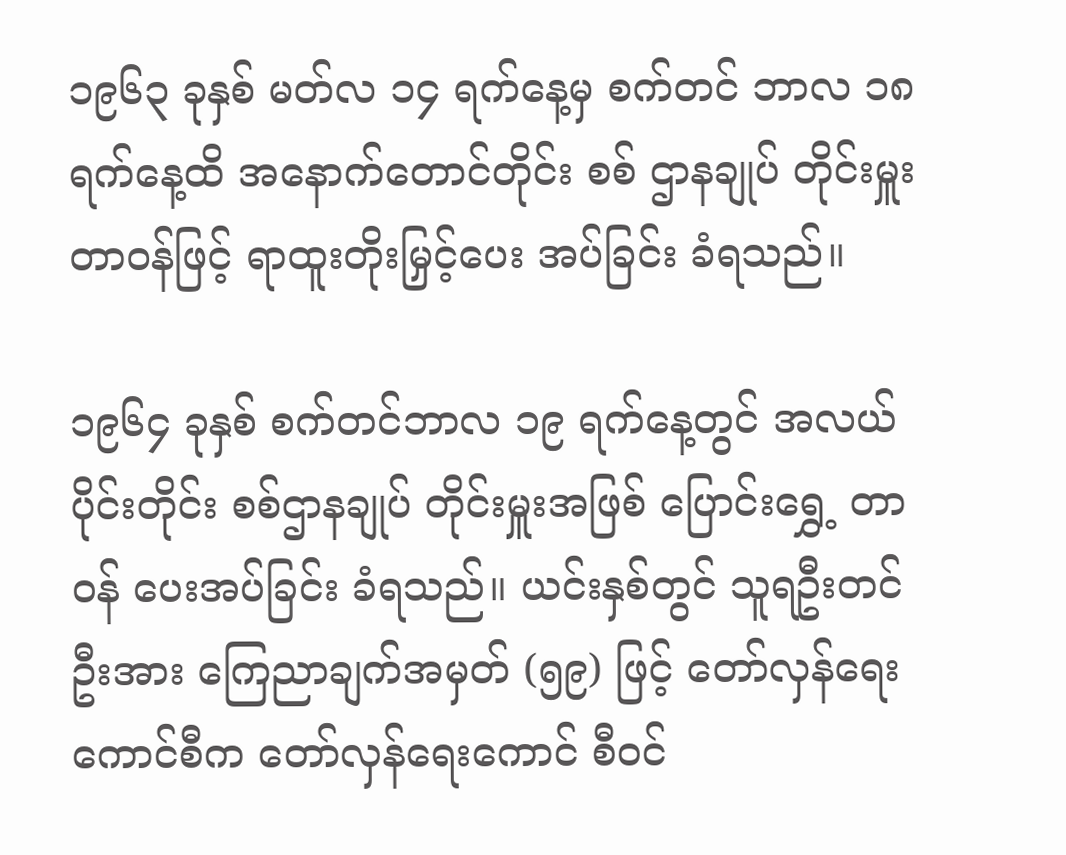၁၉၆၃ ခုနှစ် မတ်လ ၁၄ ရက်နေ့မှ စက်တင် ဘာလ ၁၈ ရက်နေ့ထိ အနောက်တောင်တိုင်း စစ် ဌာနချုပ် တိုင်းမှူး တာဝန်ဖြင့် ရာထူးတိုးမြှင့်ပေး အပ်ခြင်း ခံရသည်။

၁၉၆၄ ခုနှစ် စက်တင်ဘာလ ၁၉ ရက်နေ့တွင် အလယ်ပိုင်းတိုင်း စစ်ဌာနချုပ် တိုင်းမှူးအဖြစ် ပြောင်းရွှေ့ တာဝန် ပေးအပ်ခြင်း ခံရသည်။ ယင်းနှစ်တွင် သူရဦးတင်ဦးအား ကြေညာချက်အမှတ် (၅၉) ဖြင့် တော်လှန်ရေးကောင်စီက တော်လှန်ရေးကောင် စီဝင်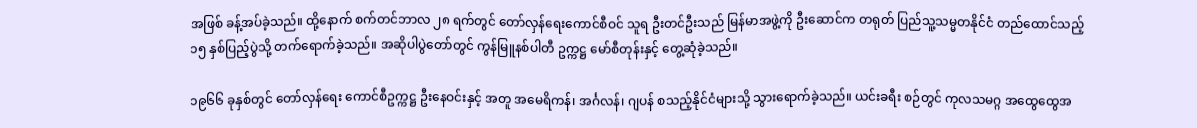အဖြစ် ခန့်အပ်ခဲ့သည်။ ထို့နောက် စက်တင်ဘာလ ၂၈ ရက်တွင် တော်လှန်ရေးကောင်စီဝင် သူရ ဦးတင်ဦးသည် မြန်မာအဖွဲ့ကို ဦးဆောင်က တရုတ် ပြည်သူ့သမ္မတနိုင်ငံ တည်ထောင်သည့် ၁၅ နှစ်ပြည့်ပွဲသို့ တက်ရောက်ခဲ့သည်။ အဆိုပါပွဲတော်တွင် ကွန်မြူနစ်ပါတီ ဥက္ကဋ္ဌ မော်စီတုန်းနှင့် တွေ့ဆုံခဲ့သည်။

၁၉၆၆ ခုနှစ်တွင် တော်လှန်ရေး ကောင်စီဥက္ကဋ္ဌ ဦးနေဝင်းနှင့် အတူ အမေရိကန်၊ အင်္ဂလန်၊ ဂျပန် စသည့်နိုင်ငံများသို့ သွားရောက်ခဲ့သည်။ ယင်းခရီး စဉ်တွင် ကုလသမဂ္ဂ အထွေထွေအ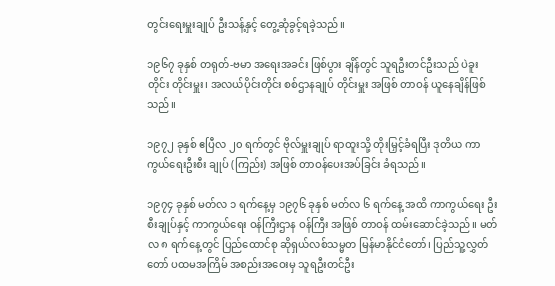တွင်းရေးမှူးချုပ် ဦးသန့်နှင့် တွေ့ဆုံခွင့်ရခဲ့သည်။

၁၉၆၇ ခုနှစ် တရုတ်-ဗမာ အရေးအခင်း ဖြစ်ပွား ချိန်တွင် သူရဦးတင်ဦးသည် ပဲခူးတိုင်း တိုင်းမှူး၊ အလယ်ပိုင်းတိုင်း စစ်ဌာနချုပ် တိုင်းမှူး အဖြစ် တာဝန် ယူနေချိန်ဖြစ်သည်။

၁၉၇၂ ခုနှစ် ဧပြီလ ၂၀ ရက်တွင် ဗိုလ်မှူးချုပ် ရာထူးသို့ တိုးမြှင့်ခံရပြီး ဒုတိယ ကာကွယ်ရေးဦးစီး ချုပ် (ကြည်း) အဖြစ် တာဝန်ပေးအပ်ခြင်း ခံရသည်။

၁၉၇၄ ခုနှစ် မတ်လ ၁ ရက်နေ့မှ ၁၉၇၆ ခုနှစ် မတ်လ ၆ ရက်နေ့ အထိ ကာကွယ်ရေး ဦးစီးချုပ်နှင့် ကာကွယ်ရေး ဝန်ကြီးဌာန ဝန်ကြီး အဖြစ် တာဝန် ထမ်းဆောင်ခဲ့သည်။ မတ်လ ၈ ရက်နေ့တွင် ပြည်ထောင်စု ဆိုရှယ်လစ်သမ္မတ မြန်မာနိုင်ငံတော်၊ ပြည်သူ့လွှတ်တော် ပထမအကြိမ် အစည်းအဝေးမှ သူရဦးတင်ဦး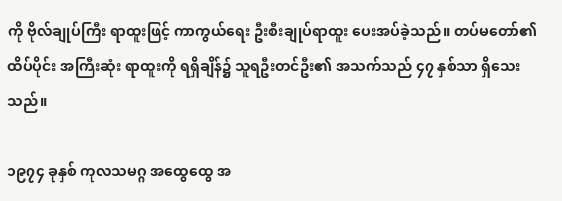ကို ဗိုလ်ချုပ်ကြီး ရာထူးဖြင့် ကာကွယ်ရေး ဦးစီးချုပ်ရာထူး ပေးအပ်ခဲ့သည်။ တပ်မတော်၏ ထိပ်ပိုင်း အကြီးဆုံး ရာထူးကို ရရှိချိန်၌ သူရဦးတင်ဦး၏ အသက်သည် ၄၇ နှစ်သာ ရှိသေးသည်။

၁၉၇၄ ခုနှစ် ကုလသမဂ္ဂ အထွေထွေ အ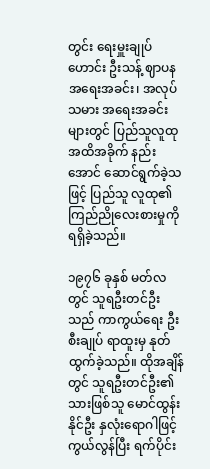တွင်း ရေးမှူးချုပ်ဟောင်း ဦးသန့် ဈာပနအရေးအခင်း၊ အလုပ်သမား အရေးအခင်းများတွင် ပြည်သူလူထု အထိအခိုက် နည်းအောင် ဆောင်ရွက်ခဲ့သဖြင့် ပြည်သူ လူထု၏ ကြည်ညိုလေးစားမှုကို ရရှိခဲ့သည်။

၁၉၇၆ ခုနှစ် မတ်လတွင် သူရဦးတင်ဦးသည် ကာကွယ်ရေး ဦးစီးချုပ် ရာထူးမှ နုတ်ထွက်ခဲ့သည်။ ထိုအချိန်တွင် သူရဦးတင်ဦး၏ သားဖြစ်သူ မောင်ထွန်းနိုင်ဦး နှလုံးရောဂါဖြင့် ကွယ်လွန်ပြီး ရက်ပိုင်း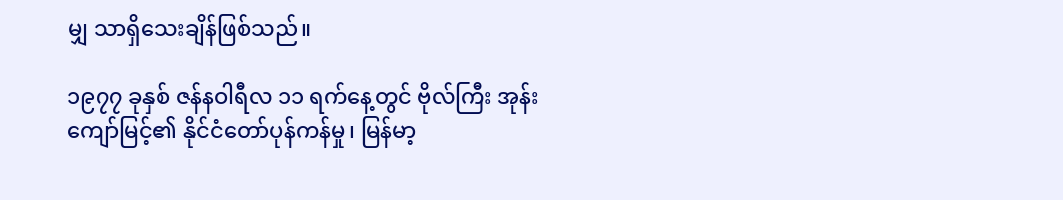မျှ သာရှိသေးချိန်ဖြစ်သည်။

၁၉၇၇ ခုနှစ် ဇန်နဝါရီလ ၁၁ ရက်နေ့တွင် ဗိုလ်ကြီး အုန်းကျော်မြင့်၏ နိုင်ငံတော်ပုန်ကန်မှု၊ မြန်မာ့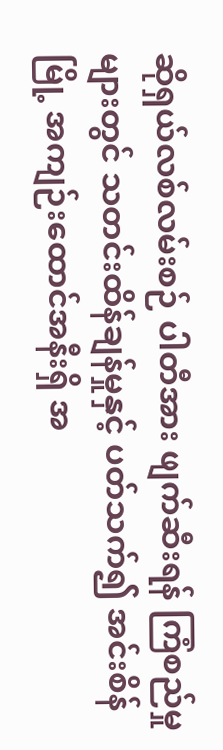ဆိုရှယ်လစ်လမ်းစဉ် ပါတီအား ဖျက်ဆီးရန် ကြံစည်မှုများတွင် သတင်းထိန်ချန်မှုနှင့် ပတ်သက်၍ အင်းစိန်မြို့ အကျဉ်းထောင်အနီးရှိ အ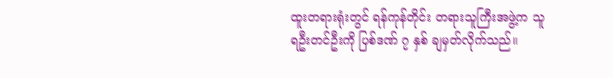ထူးတရားရုံးတွင် ရန်ကုန်တိုင်း တရားသူကြီးအဖွဲ့က သူရဦးတင်ဦးကို ပြစ်ဒဏ် ၇ နှစ် ချမှတ်လိုက်သည်။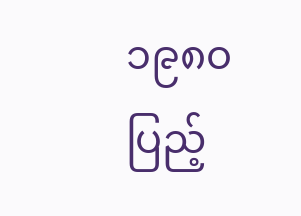၁၉၈၀ ပြည့်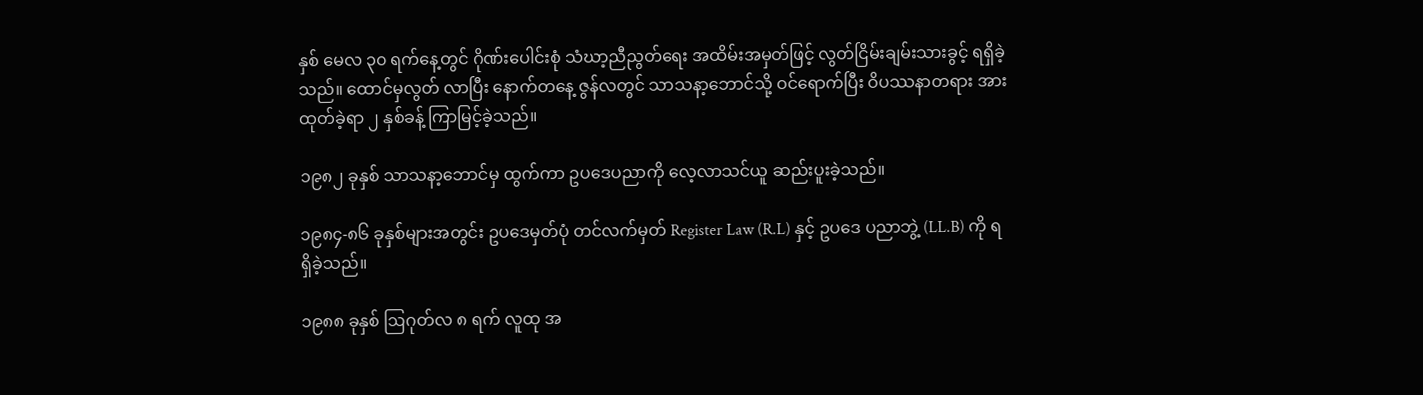နှစ် မေလ ၃၀ ရက်နေ့တွင် ဂိုဏ်းပေါင်းစုံ သံဃာ့ညီညွတ်ရေး အထိမ်းအမှတ်ဖြင့် လွတ်ငြိမ်းချမ်းသားခွင့် ရရှိခဲ့သည်။ ထောင်မှလွတ် လာပြီး နောက်တနေ့ ဇွန်လတွင် သာသနာ့ဘောင်သို့ ဝင်ရောက်ပြီး ဝိပဿနာတရား အားထုတ်ခဲ့ရာ ၂ နှစ်ခန့် ကြာမြင့်ခဲ့သည်။

၁၉၈၂ ခုနှစ် သာသနာ့ဘောင်မှ ထွက်ကာ ဥပဒေပညာကို လေ့လာသင်ယူ ဆည်းပူးခဲ့သည်။

၁၉၈၄-၈၆ ခုနှစ်များအတွင်း ဥပဒေမှတ်ပုံ တင်လက်မှတ် Register Law (R.L) နှင့် ဥပဒေ ပညာဘွဲ့ (LL.B) ကို ရရှိခဲ့သည်။

၁၉၈၈ ခုနှစ် ဩဂုတ်လ ၈ ရက် လူထု အ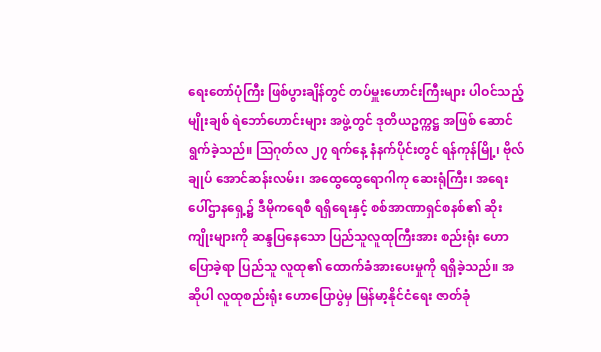ရေးတော်ပုံကြီး ဖြစ်ပွားချိန်တွင် တပ်မှူးဟောင်းကြီးများ ပါဝင်သည့် မျိုးချစ် ရဲဘော်ဟောင်းများ အဖွဲ့တွင် ဒုတိယဥက္ကဋ္ဌ အဖြစ် ဆောင်ရွက်ခဲ့သည်။ ဩဂုတ်လ ၂၇ ရက်နေ့ နံနက်ပိုင်းတွင် ရန်ကုန်မြို့၊ ဗိုလ်ချုပ် အောင်ဆန်းလမ်း၊ အထွေထွေရောဂါကု ဆေးရုံကြီး၊ အရေးပေါ်ဌာနရှေ့၌ ဒီမိုကရေစီ ရရှိရေးနှင့် စစ်အာဏာရှင်စနစ်၏ ဆိုးကျိုးများကို ဆန္ဒပြနေသော ပြည်သူလူထုကြီးအား စည်းရုံး ဟောပြောခဲ့ရာ ပြည်သူ လူထု၏ ထောက်ခံအားပေးမှုကို ရရှိခဲ့သည်။ အဆိုပါ လူထုစည်းရုံး ဟောပြောပွဲမှ မြန်မာ့နိုင်ငံရေး ဇာတ်ခုံ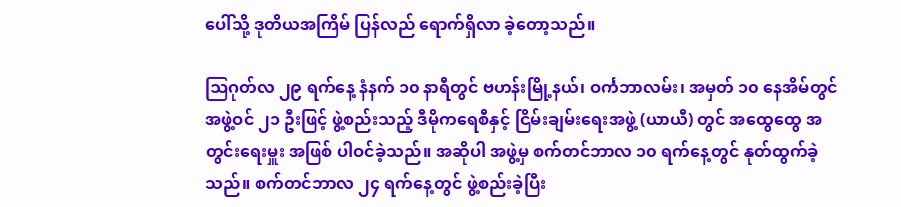ပေါ်သို့ ဒုတိယအကြိမ် ပြန်လည် ရောက်ရှိလာ ခဲ့တော့သည်။

ဩဂုတ်လ ၂၉ ရက်နေ့ နံနက် ၁၀ နာရီတွင် ဗဟန်းမြို့နယ်၊ ဝင်္ကဘာလမ်း၊ အမှတ် ၁၀ နေအိမ်တွင် အဖွဲ့ဝင် ၂၁ ဦးဖြင့် ဖွဲ့စည်းသည့် ဒီမိုကရေစီနှင့် ငြိမ်းချမ်းရေးအဖွဲ့ (ယာယီ) တွင် အထွေထွေ အတွင်းရေးမှူး အဖြစ် ပါဝင်ခဲ့သည်။ အဆိုပါ အဖွဲ့မှ စက်တင်ဘာလ ၁၀ ရက်နေ့တွင် နုတ်ထွက်ခဲ့သည်။ စက်တင်ဘာလ ၂၄ ရက်နေ့တွင် ဖွဲ့စည်းခဲ့ပြီး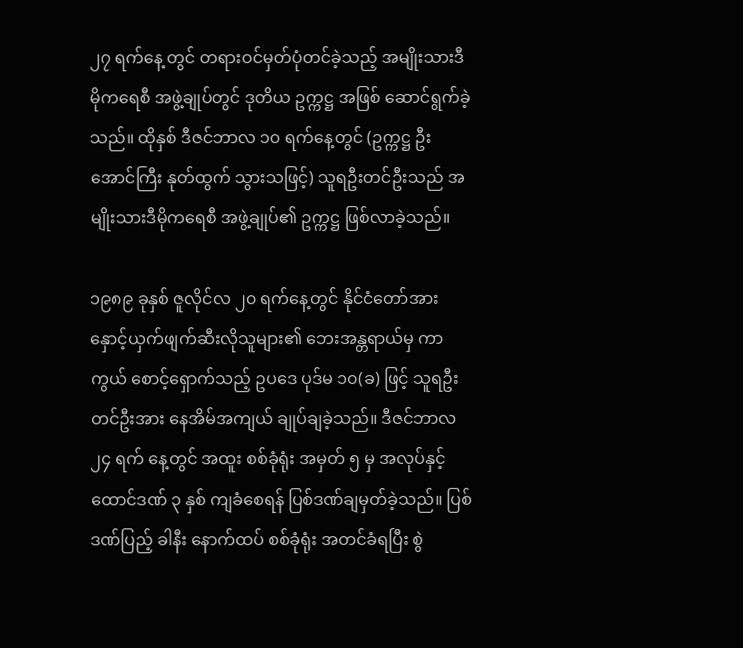၂၇ ရက်နေ့ တွင် တရားဝင်မှတ်ပုံတင်ခဲ့သည့် အမျိုးသားဒီမိုကရေစီ အဖွဲ့ချုပ်တွင် ဒုတိယ ဥက္ကဋ္ဌ အဖြစ် ဆောင်ရွက်ခဲ့သည်။ ထိုနှစ် ဒီဇင်ဘာလ ၁၀ ရက်နေ့တွင် (ဥက္ကဋ္ဌ ဦးအောင်ကြီး နုတ်ထွက် သွားသဖြင့်) သူရဦးတင်ဦးသည် အမျိုးသားဒီမိုကရေစီ အဖွဲ့ချုပ်၏ ဥက္ကဋ္ဌ ဖြစ်လာခဲ့သည်။

၁၉၈၉ ခုနှစ် ဇူလိုင်လ ၂၀ ရက်နေ့တွင် နိုင်ငံတော်အား နှောင့်ယှက်ဖျက်ဆီးလိုသူများ၏ ဘေးအန္တရာယ်မှ ကာကွယ် စောင့်ရှောက်သည့် ဥပဒေ ပုဒ်မ ၁၀(ခ) ဖြင့် သူရဦးတင်ဦးအား နေအိမ်အကျယ် ချုပ်ချခဲ့သည်။ ဒီဇင်ဘာလ ၂၄ ရက် နေ့တွင် အထူး စစ်ခုံရုံး အမှတ် ၅ မှ အလုပ်နှင့် ထောင်ဒဏ် ၃ နှစ် ကျခံစေရန် ပြစ်ဒဏ်ချမှတ်ခဲ့သည်။ ပြစ်ဒဏ်ပြည့် ခါနီး နောက်ထပ် စစ်ခုံရုံး အတင်ခံရပြီး စွဲ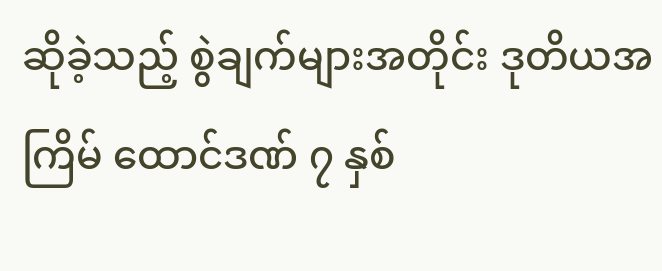ဆိုခဲ့သည့် စွဲချက်များအတိုင်း ဒုတိယအကြိမ် ထောင်ဒဏ် ၇ နှစ်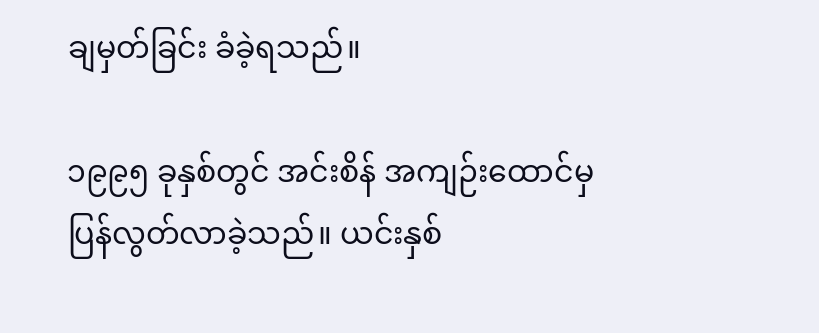ချမှတ်ခြင်း ခံခဲ့ရသည်။

၁၉၉၅ ခုနှစ်တွင် အင်းစိန် အကျဉ်းထောင်မှ ပြန်လွတ်လာခဲ့သည်။ ယင်းနှစ်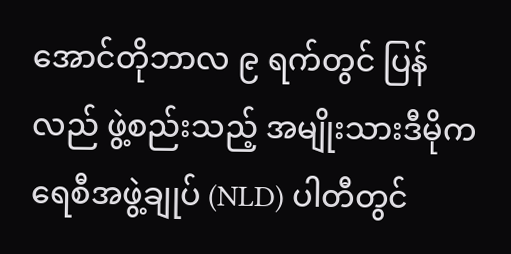အောင်တိုဘာလ ၉ ရက်တွင် ပြန်လည် ဖွဲ့စည်းသည့် အမျိုးသားဒီမိုကရေစီအဖွဲ့ချုပ် (NLD) ပါတီတွင်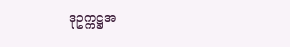ဒုဥက္ကဋ္ဌအ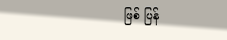ဖြစ် ပြန်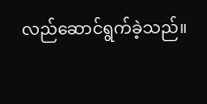လည်ဆောင်ရွက်ခဲ့သည်။